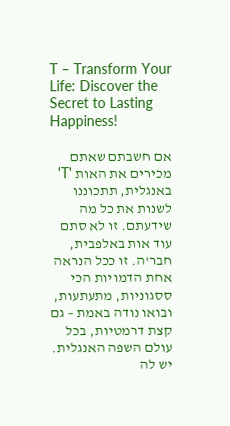T – Transform Your Life: Discover the Secret to Lasting Happiness!

אם חשבתם שאתם מכירים את האות 'T' באנגלית, תתכוננו לשנות את כל מה שידעתם. זו לא סתם עוד אות באלפבית, חבר'ה. זו ככל הנראה אחת הדמויות הכי ססגוניות, מתעתעות, ובואו נודה באמת – גם קצת דרמטיות, בכל עולם השפה האנגלית. יש לה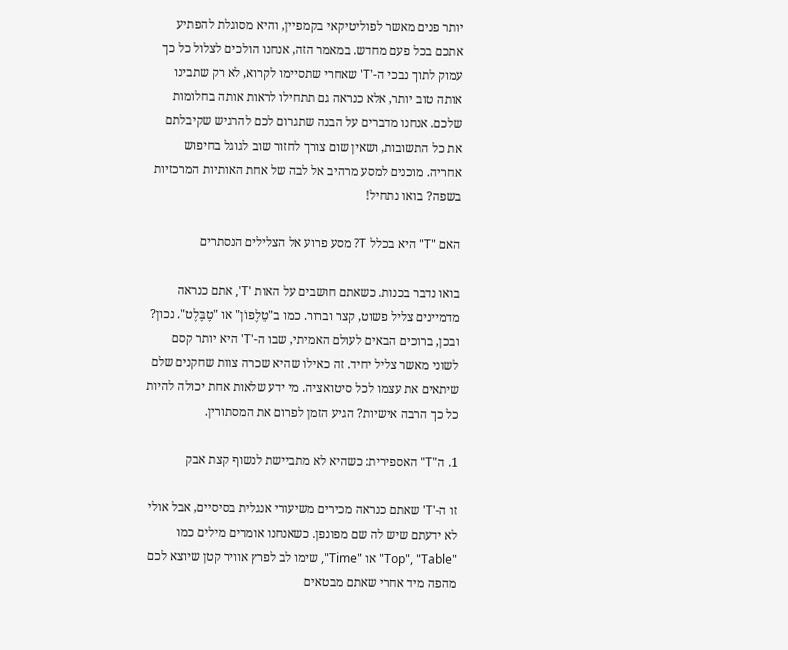יותר פנים מאשר לפוליטיקאי בקמפיין, והיא מסוגלת להפתיע אתכם בכל פעם מחדש. במאמר הזה, אנחנו הולכים לצלול כל כך עמוק לתוך נבכי ה-'T' שאחרי שתסיימו לקרוא, לא רק שתבינו אותה טוב יותר, אלא כנראה גם תתחילו לראות אותה בחלומות שלכם. אנחנו מדברים על הבנה שתגרום לכם להרגיש שקיבלתם את כל התשובות, ושאין שום צורך לחזור שוב לגוגל בחיפוש אחריה. מוכנים למסע מרהיב אל לבה של אחת האותיות המרכזיות בשפה? בואו נתחיל!

האם "T" היא בכלל T? מסע פרוע אל הצלילים הנסתרים

בואו נדבר בכנות. כשאתם חושבים על האות 'T', אתם כנראה מדמיינים צליל פשוט, קצר וברור. כמו ב"טֵלֶפוֹן" או "טֶבֶּלֶט". נכון? ובכן, ברוכים הבאים לעולם האמיתי, שבו ה-'T' היא יותר קסם לשוני מאשר צליל יחיד. זה כאילו שהיא שכרה צוות שחקנים שלם שיתאים את עצמו לכל סיטואציה. מי ידע שלאות אחת יכולה להיות כל כך הרבה אישיות? הגיע הזמן לפרום את המסתורין.

1. ה"T" האספירית: כשהיא לא מתביישת לנשוף קצת אבק

זו ה-'T' שאתם כנראה מכירים משיעורי אנגלית בסיסיים, אבל אולי לא ידעתם שיש לה שם מפונפן. כשאנחנו אומרים מילים כמו "Top", "Table" או "Time", שימו לב לפרץ אוויר קטן שיוצא לכם מהפה מיד אחרי שאתם מבטאים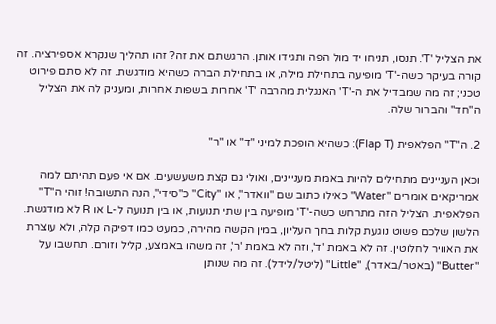את הצליל 'T'. תנסו, תניחו יד מול הפה ותגידו אותן. הרגשתם את זה? זהו תהליך שנקרא אספירציה. זה קורה בעיקר כשה-'T' מופיעה בתחילת מילה, או בתחילת הברה כשהיא מודגשת. זה לא סתם פירוט טכני; זה מה שמבדיל את ה-'T' האנגלית מהרבה 'T' אחרות בשפות אחרות, ומעניק לה את הצליל ה"חד" והברור שלה.

2. ה"T" הפלאפית (Flap T): כשהיא הופכת למיני "ד" או "ר"

וכאן העניינים מתחילים להיות באמת מעניינים, ואולי גם קצת משעשעים. אם אי פעם תהיתם למה אמריקאים אומרים "Water" כאילו כתוב שם "וואדר", או "City" כ"סידי", הנה התשובה! זוהי ה"T" הפלאפית. הצליל הזה מתרחש כשה-'T' מופיעה בין שתי תנועות, או בין תנועה ל-L או R לא מודגשת. הלשון שלכם פשוט נוגעת קלות בחך העליון, במין הקשה מהירה, כמעט כמו דפיקה קלה, ולא עוצרת את האוויר לחלוטין. זה לא באמת 'ד', וזה לא באמת 'ר', זה משהו באמצע, קליל וזורם. תחשבו על "Butter" (באטר/באדר), "Little" (ליטל/לידל). זה מה שנותן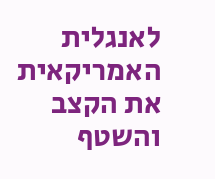לאנגלית האמריקאית את הקצב והשטף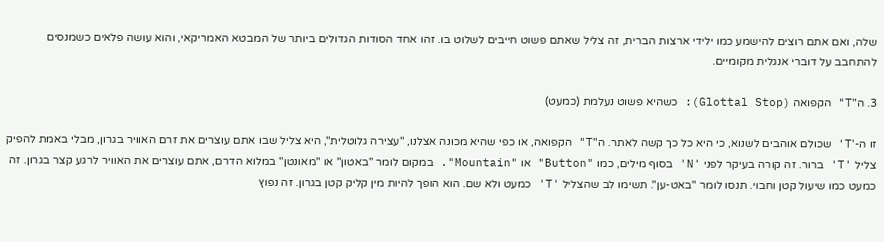שלה, ואם אתם רוצים להישמע כמו ילידי ארצות הברית, זה צליל שאתם פשוט חייבים לשלוט בו. זהו אחד הסודות הגדולים ביותר של המבטא האמריקאי, והוא עושה פלאים כשמנסים להתחבב על דוברי אנגלית מקומיים.

3. ה"T" הקפואה (Glottal Stop): כשהיא פשוט נעלמת (כמעט)

זו ה-'T' שכולם אוהבים לשנוא, כי היא כל כך קשה לאתר. ה"T" הקפואה, או כפי שהיא מכונה אצלנו, "עצירה גלוטלית", היא צליל שבו אתם עוצרים את זרם האוויר בגרון, מבלי באמת להפיק צליל 'T' ברור. זה קורה בעיקר לפני 'N' בסוף מילים, כמו "Button" או "Mountain". במקום לומר "באטון" או "מאונטן" במלוא הדרם, אתם עוצרים את האוויר לרגע קצר בגרון. זה כמעט כמו שיעול קטן וחבוי. תנסו לומר "באט-ען". תשימו לב שהצליל 'T' כמעט ולא שם. הוא הופך להיות מין קליק קטן בגרון. זה נפוץ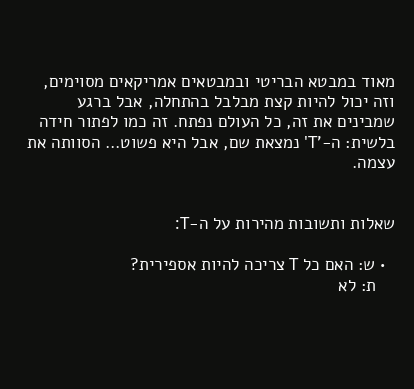מאוד במבטא הבריטי ובמבטאים אמריקאים מסוימים, וזה יכול להיות קצת מבלבל בהתחלה, אבל ברגע שמבינים את זה, כל העולם נפתח. זה כמו לפתור חידה בלשית: ה-'T' נמצאת שם, אבל היא פשוט… הסוותה את עצמה.


שאלות ותשובות מהירות על ה-T:

  • ש: האם כל T צריכה להיות אספירית?
    ת: לא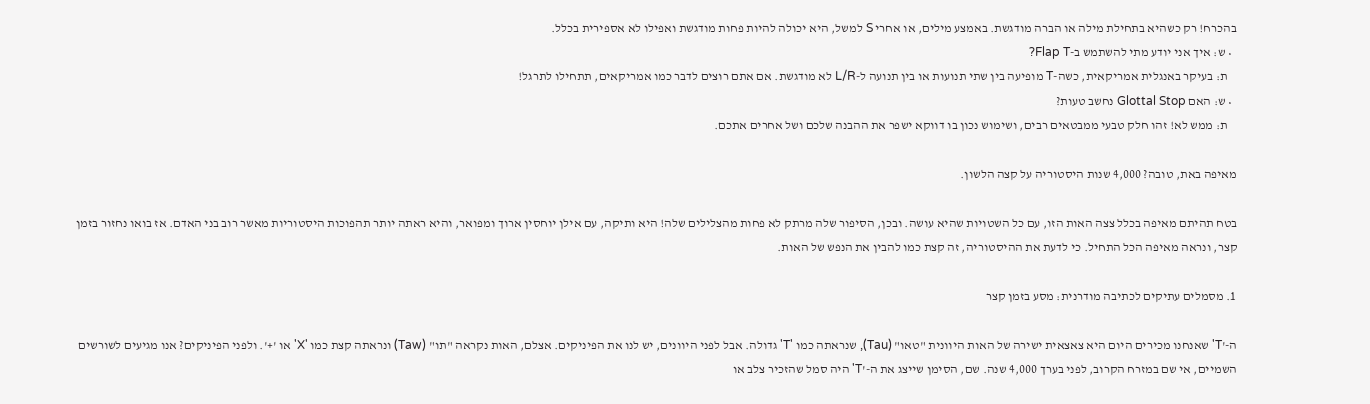בהכרח! רק כשהיא בתחילת מילה או הברה מודגשת. באמצע מילים, או אחרי S למשל, היא יכולה להיות פחות מודגשת ואפילו לא אספירית בכלל.
  • ש: איך אני יודע מתי להשתמש ב-Flap T?
    ת: בעיקר באנגלית אמריקאית, כשה-T מופיעה בין שתי תנועות או בין תנועה ל-L/R לא מודגשת. אם אתם רוצים לדבר כמו אמריקאים, תתחילו לתרגל!
  • ש: האם Glottal Stop נחשב טעות?
    ת: ממש לא! זהו חלק טבעי ממבטאים רבים, ושימוש נכון בו דווקא ישפר את ההבנה שלכם ושל אחרים אתכם.

מאיפה באת, טובה? 4,000 שנות היסטוריה על קצה הלשון.

בטח תהיתם מאיפה בכלל צצה האות הזו, עם כל השטויות שהיא עושה. ובכן, הסיפור שלה מרתק לא פחות מהצלילים שלה! היא ותיקה, עם אילן יוחסין ארוך ומפואר, והיא ראתה יותר תהפוכות היסטוריות מאשר רוב בני האדם. אז בואו נחזור בזמן קצר, ונראה מאיפה הכל התחיל. כי לדעת את ההיסטוריה, זה קצת כמו להבין את הנפש של האות.

1. מסמלים עתיקים לכתיבה מודרנית: מסע בזמן קצר

ה-'T' שאנחנו מכירים היום היא צאצאית ישירה של האות היוונית "טאו" (Tau), שנראתה כמו 'T' גדולה. אבל לפני היוונים, יש לנו את הפיניקים. אצלם, האות נקראה "תו" (Taw) ונראתה קצת כמו 'X' או '+'. ולפני הפיניקים? אנו מגיעים לשורשים השמיים, אי שם במזרח הקרוב, לפני בערך 4,000 שנה. שם, הסימן שייצג את ה-'T' היה סמל שהזכיר צלב או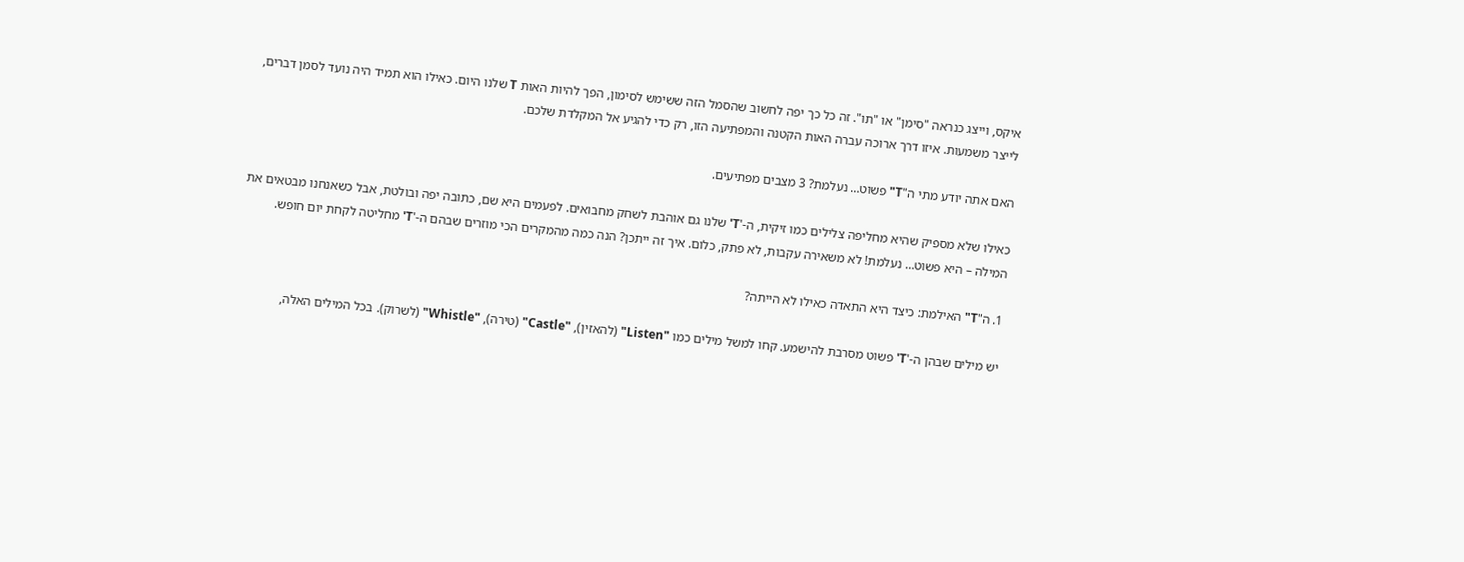איקס, וייצג כנראה "סימן" או "תו". זה כל כך יפה לחשוב שהסמל הזה ששימש לסימון, הפך להיות האות T שלנו היום. כאילו הוא תמיד היה נועד לסמן דברים, לייצר משמעות. איזו דרך ארוכה עברה האות הקטנה והמפתיעה הזו, רק כדי להגיע אל המקלדת שלכם.

האם אתה יודע מתי ה"T" פשוט… נעלמת? 3 מצבים מפתיעים.

כאילו שלא מספיק שהיא מחליפה צלילים כמו זיקית, ה-'T' שלנו גם אוהבת לשחק מחבואים. לפעמים היא שם, כתובה יפה ובולטת, אבל כשאנחנו מבטאים את המילה – היא פשוט… נעלמת! לא משאירה עקבות, לא פתק, כלום. איך זה ייתכן? הנה כמה מהמקרים הכי מוזרים שבהם ה-'T' מחליטה לקחת יום חופש.

1. ה"T" האילמת: כיצד היא התאדה כאילו לא הייתה?

יש מילים שבהן ה-'T' פשוט מסרבת להישמע. קחו למשל מילים כמו "Listen" (להאזין), "Castle" (טירה), "Whistle" (לשרוק). בכל המילים האלה,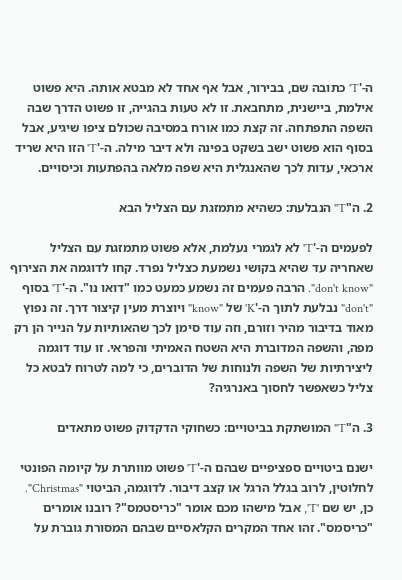ה-'T' כתובה שם, בבירור, אבל אף אחד לא מבטא אותה. היא פשוט אילמת, ביישנית, מתחבאת. זו לא טעות בהגייה, זו פשוט הדרך שבה השפה התפתחה. זה קצת כמו אורח במסיבה שכולם ציפו שיגיע, אבל בסוף הוא פשוט ישב בשקט בפינה ולא דיבר מילה. ה-'T' הזו היא שריד ארכאי, עדות לכך שהאנגלית היא שפה מלאה בהפתעות וכיסויים.

2. ה"T" הנבלעת: כשהיא מתמזגת עם הצליל הבא

לפעמים ה-'T' לא לגמרי נעלמת, אלא פשוט מתמזגת עם הצליל שאחריה עד שהיא בקושי נשמעת כצליל נפרד. קחו לדוגמה את הצירוף "don't know". הרבה פעמים זה נשמע כמעט כמו "דואו נו". ה-'T' בסוף "don't" נבלעת לתוך ה-'K' של "know" ויוצרת מעין קיצור דרך. זה נפוץ מאוד בדיבור מהיר וזורם, וזה עוד סימן לכך שהאותיות על הנייר הן רק מפה, והשפה המדוברת היא השטח האמיתי והפראי. זו עוד דוגמה ליצירתיות של השפה ולנוחות של הדוברים, כי למה לטרוח לבטא כל צליל כשאפשר לחסוך באנרגיה?

3. ה"T" המושתקת בביטויים: כשחוקי הדקדוק פשוט מתאדים

ישנם ביטויים ספציפיים שבהם ה-'T' פשוט מוותרת על קיומה הפונטי לחלוטין, לרוב בגלל הרגל או קצב דיבור. לדוגמה, הביטוי "Christmas". כן, יש שם 'T', אבל מישהו מכם אומר "כריסטמס"? רובנו אומרים "כריסמס". זהו אחד המקרים הקלאסיים שבהם המסורת גוברת על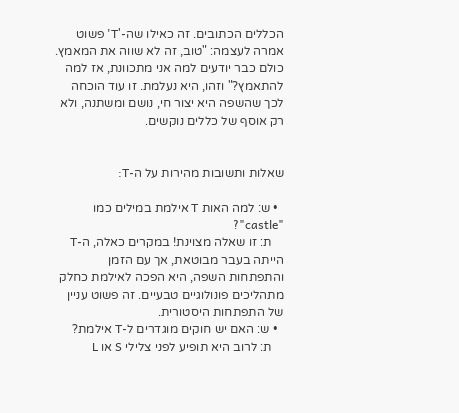הכללים הכתובים. זה כאילו שה-'T' פשוט אמרה לעצמה: "טוב, זה לא שווה את המאמץ. כולם כבר יודעים למה אני מתכוונת, אז למה להתאמץ?" וזהו, היא נעלמת. זו עוד הוכחה לכך שהשפה היא יצור חי, נושם ומשתנה, ולא רק אוסף של כללים נוקשים.


שאלות ותשובות מהירות על ה-T:

  • ש: למה האות T אילמת במילים כמו "castle"?
    ת: זו שאלה מצוינת! במקרים כאלה, ה-T הייתה בעבר מבוטאת, אך עם הזמן והתפתחות השפה, היא הפכה לאילמת כחלק מתהליכים פונולוגיים טבעיים. זה פשוט עניין של התפתחות היסטורית.
  • ש: האם יש חוקים מוגדרים ל-T אילמת?
    ת: לרוב היא תופיע לפני צלילי S או L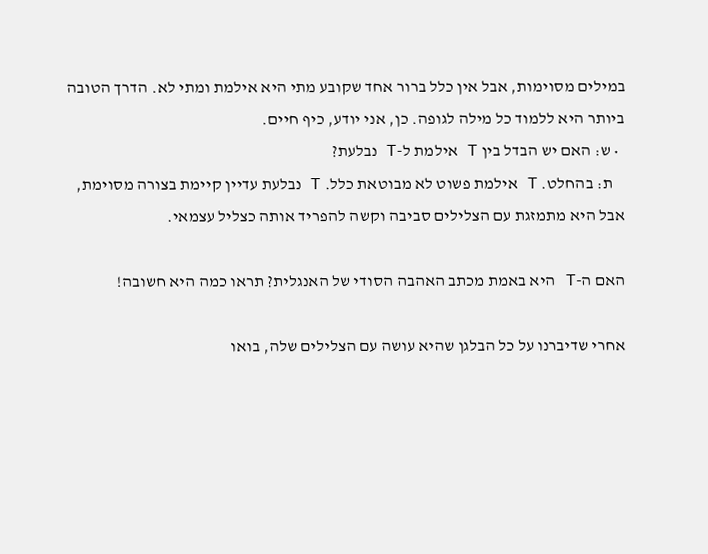במילים מסוימות, אבל אין כלל ברור אחד שקובע מתי היא אילמת ומתי לא. הדרך הטובה ביותר היא ללמוד כל מילה לגופה. כן, אני יודע, כיף חיים.
  • ש: האם יש הבדל בין T אילמת ל-T נבלעת?
    ת: בהחלט. T אילמת פשוט לא מבוטאת כלל. T נבלעת עדיין קיימת בצורה מסוימת, אבל היא מתמזגת עם הצלילים סביבה וקשה להפריד אותה כצליל עצמאי.

האם ה-T היא באמת מכתב האהבה הסודי של האנגלית? תראו כמה היא חשובה!

אחרי שדיברנו על כל הבלגן שהיא עושה עם הצלילים שלה, בואו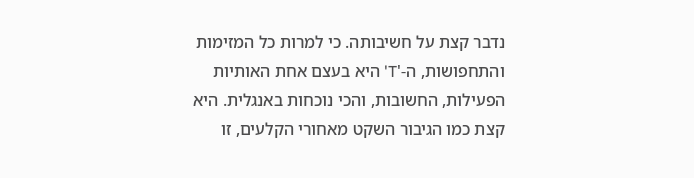נדבר קצת על חשיבותה. כי למרות כל המזימות והתחפושות, ה-'T' היא בעצם אחת האותיות הפעילות, החשובות, והכי נוכחות באנגלית. היא קצת כמו הגיבור השקט מאחורי הקלעים, זו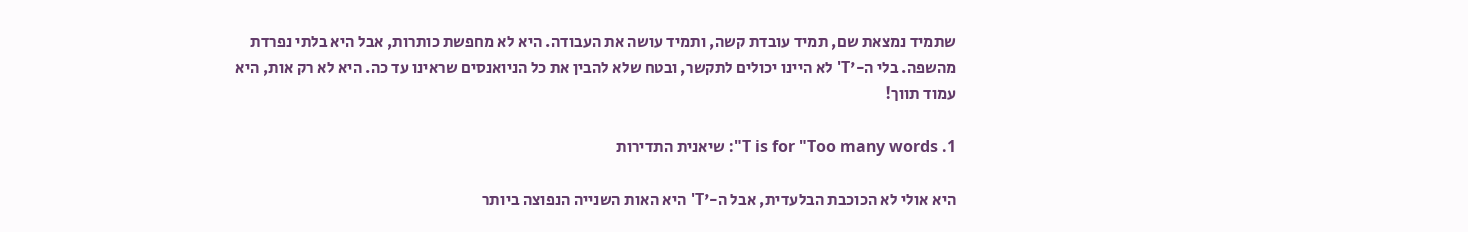שתמיד נמצאת שם, תמיד עובדת קשה, ותמיד עושה את העבודה. היא לא מחפשת כותרות, אבל היא בלתי נפרדת מהשפה. בלי ה-'T' לא היינו יכולים לתקשר, ובטח שלא להבין את כל הניואנסים שראינו עד כה. היא לא רק אות, היא עמוד תווך!

1. T is for "Too many words": שיאנית התדירות

היא אולי לא הכוכבת הבלעדית, אבל ה-'T' היא האות השנייה הנפוצה ביותר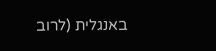באנגלית (לרוב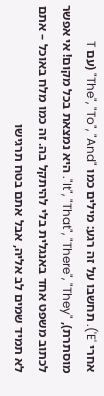אחרי 'E'). תחשבו על זה רגע: מילים כמו "The", "To", "And" (עם T מוסתרת), "It", "That", "There", "They". היא נמצאת בכל מקום! אי אפשר לכתוב משפט אחד באנגלית בלי להיתקל בה. זה כמו מלח באוכל – אתם לא תמיד שמים לב אליה, אבל אתם בטח תרגישו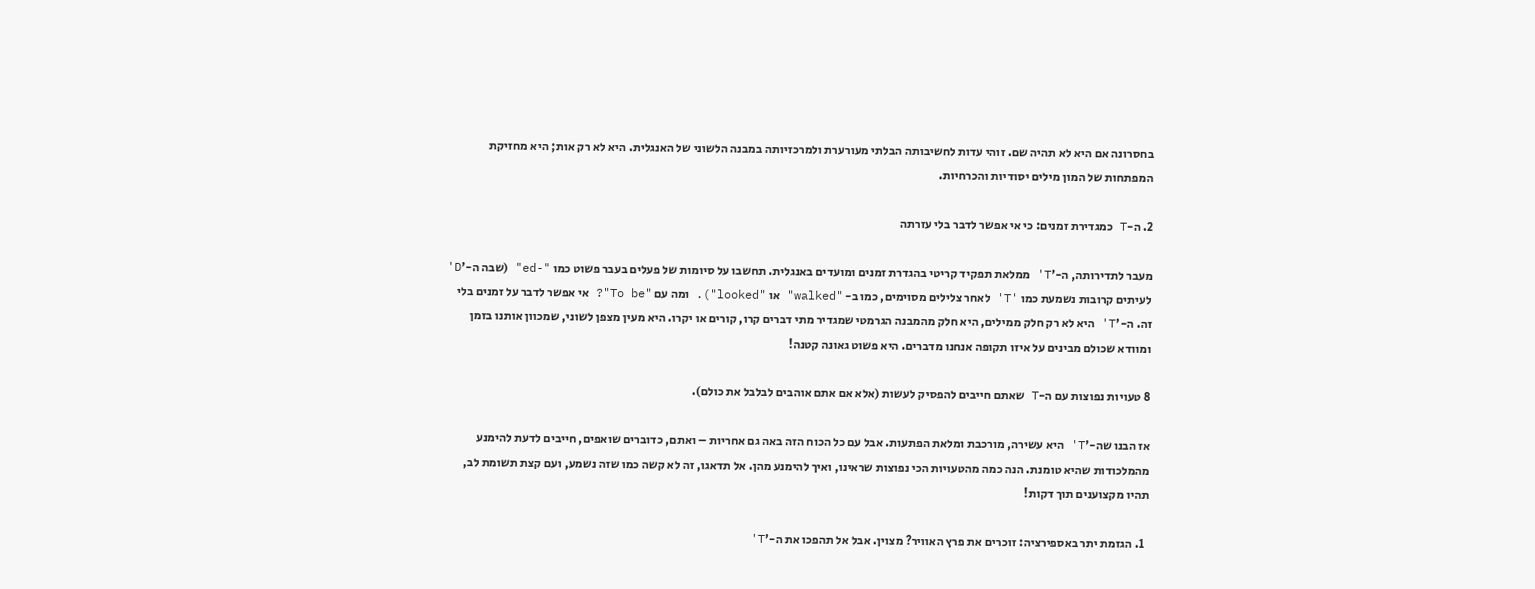בחסרונה אם היא לא תהיה שם. זוהי עדות לחשיבותה הבלתי מעורערת ולמרכזיותה במבנה הלשוני של האנגלית. היא לא רק אות; היא מחזיקת המפתחות של המון מילים יסודיות והכרחיות.

2. ה-T כמגדירת זמנים: כי אי אפשר לדבר בלי עזרתה

מעבר לתדירותה, ה-'T' ממלאת תפקיד קריטי בהגדרת זמנים ומועדים באנגלית. תחשבו על סיומות של פעלים בעבר פשוט כמו "-ed" (שבה ה-'D' לעיתים קרובות נשמעת כמו 'T' לאחר צלילים מסוימים, כמו ב- "walked" או "looked"). ומה עם "To be"? אי אפשר לדבר על זמנים בלי זה. ה-'T' היא לא רק חלק ממילים, היא חלק מהמבנה הגרמטי שמגדיר מתי דברים קרו, קורים או יקרו. היא מעין מצפן לשוני, שמכוון אותנו בזמן ומוודא שכולם מבינים על איזו תקופה אנחנו מדברים. היא פשוט גאונה קטנה!

8 טעויות נפוצות עם ה-T שאתם חייבים להפסיק לעשות (אלא אם אתם אוהבים לבלבל את כולם).

אז הבנו שה-'T' היא עשירה, מורכבת ומלאת הפתעות. אבל עם כל הכוח הזה באה גם אחריות – ואתם, כדוברים שואפים, חייבים לדעת להימנע מהמלכודות שהיא טומנת. הנה כמה מהטעויות הכי נפוצות שראינו, ואיך להימנע מהן. אל תדאגו, זה לא קשה כמו שזה נשמע, ועם קצת תשומת לב, תהיו מקצוענים תוך דקות!

  1. הגזמת יתר באספירציה: זוכרים את פרץ האוויר? מצוין. אבל אל תהפכו את ה-'T'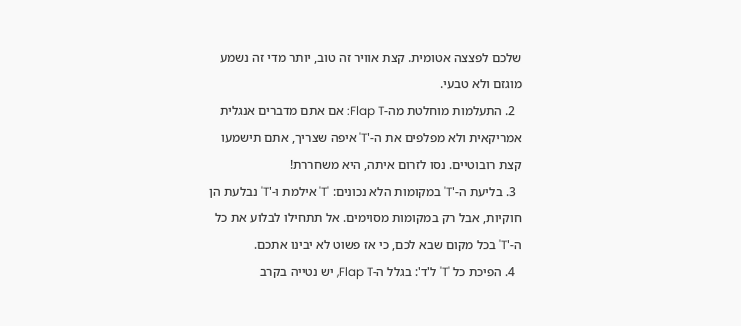שלכם לפצצה אטומית. קצת אוויר זה טוב, יותר מדי זה נשמע מוגזם ולא טבעי.
  2. התעלמות מוחלטת מה-Flap T: אם אתם מדברים אנגלית אמריקאית ולא מפלפים את ה-'T' איפה שצריך, אתם תישמעו קצת רובוטיים. נסו לזרום איתה, היא משחררת!
  3. בליעת ה-'T' במקומות הלא נכונים: 'T' אילמת ו-'T' נבלעת הן חוקיות, אבל רק במקומות מסוימים. אל תתחילו לבלוע את כל ה-'T' בכל מקום שבא לכם, כי אז פשוט לא יבינו אתכם.
  4. הפיכת כל 'T' ל'ד': בגלל ה-Flap T, יש נטייה בקרב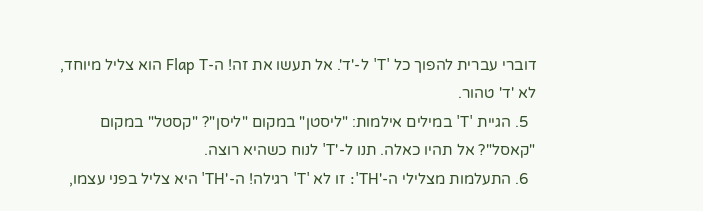דוברי עברית להפוך כל 'T' ל-'ד'. אל תעשו את זה! ה-Flap T הוא צליל מיוחד, לא 'ד' טהור.
  5. הגיית 'T' במילים אילמות: "ליסטן" במקום "ליסן"? "קסטל" במקום "קאסל"? אל תהיו כאלה. תנו ל-'T' לנוח כשהיא רוצה.
  6. התעלמות מצלילי ה-'TH': זו לא 'T' רגילה! ה-'TH' היא צליל בפני עצמו,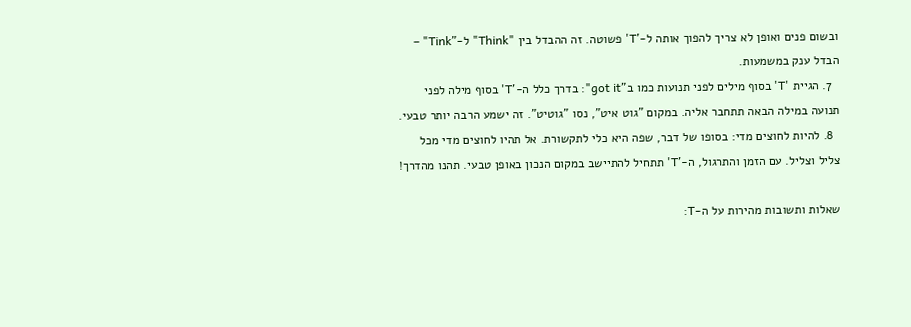ובשום פנים ואופן לא צריך להפוך אותה ל-'T' פשוטה. זה ההבדל בין "Think" ל-"Tink" – הבדל ענק במשמעות.
  7. הגיית 'T' בסוף מילים לפני תנועות כמו ב"got it": בדרך כלל ה-'T' בסוף מילה לפני תנועה במילה הבאה תתחבר אליה. במקום "גוט איט", נסו "גוטיט". זה ישמע הרבה יותר טבעי.
  8. להיות לחוצים מדי: בסופו של דבר, שפה היא כלי לתקשורת. אל תהיו לחוצים מדי מכל צליל וצליל. עם הזמן והתרגול, ה-'T' תתחיל להתיישב במקום הנכון באופן טבעי. תהנו מהדרך!

שאלות ותשובות מהירות על ה-T: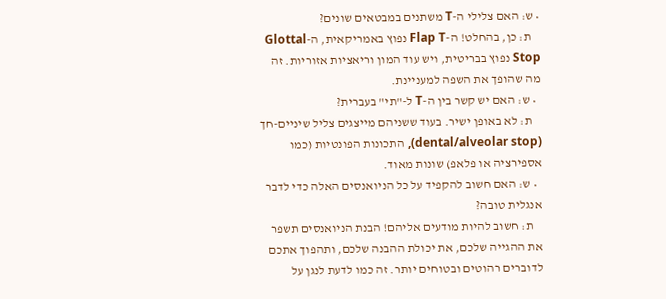• ש: האם צלילי ה-T משתנים במבטאים שונים?
    ת: כן, בהחלט! ה-Flap T נפוץ באמריקאית, ה-Glottal Stop נפוץ בבריטית, ויש עוד המון וריאציות אזוריות. זה מה שהופך את השפה למעניינת.
  • ש: האם יש קשר בין ה-T ל-"תי" בעברית?
    ת: לא באופן ישיר. בעוד ששניהם מייצגים צליל שיניים-חך (dental/alveolar stop), התכונות הפונטיות (כמו אספירציה או פלאפ) שונות מאוד.
  • ש: האם חשוב להקפיד על כל הניואנסים האלה כדי לדבר אנגלית טובה?
    ת: חשוב להיות מודעים אליהם! הבנת הניואנסים תשפר את ההגייה שלכם, את יכולת ההבנה שלכם, ותהפוך אתכם לדוברים רהוטים ובטוחים יותר. זה כמו לדעת לנגן על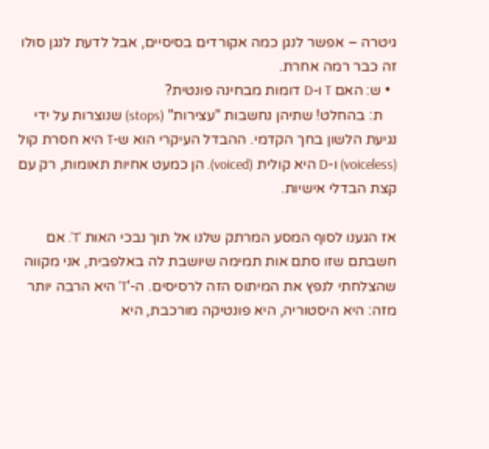גיטרה – אפשר לנגן כמה אקורדים בסיסיים, אבל לדעת לנגן סולו זה כבר רמה אחרת.
  • ש: האם T ו-D דומות מבחינה פונטית?
    ת: בהחלט! שתיהן נחשבות "עצירות" (stops) שנוצרות על ידי נגיעת הלשון בחך הקדמי. ההבדל העיקרי הוא ש-T היא חסרת קול (voiceless) ו-D היא קולית (voiced). הן כמעט אחיות תאומות, רק עם קצת הבדלי אישיות.

אז הגענו לסוף המסע המרתק שלנו אל תוך נבכי האות 'T'. אם חשבתם שזו סתם אות תמימה שיושבת לה באלפבית, אני מקווה שהצלחתי לנפץ את המיתוס הזה לרסיסים. ה-'T' היא הרבה יותר מזה: היא היסטוריה, היא פונטיקה מורכבת, היא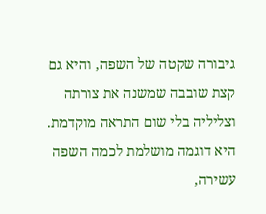גיבורה שקטה של השפה, והיא גם קצת שובבה שמשנה את צורתה וצליליה בלי שום התראה מוקדמת. היא דוגמה מושלמת לכמה השפה עשירה,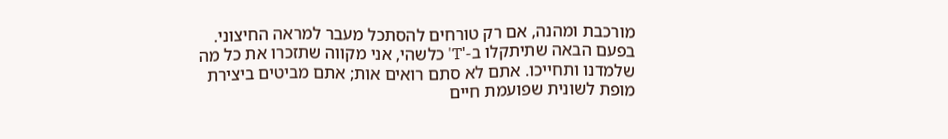מורכבת ומהנה, אם רק טורחים להסתכל מעבר למראה החיצוני. בפעם הבאה שתיתקלו ב-'T' כלשהי, אני מקווה שתזכרו את כל מה שלמדנו ותחייכו. אתם לא סתם רואים אות; אתם מביטים ביצירת מופת לשונית שפועמת חיים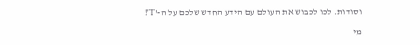וסודות. לכו לכבוש את העולם עם הידע החדש שלכם על ה-'T'!

מי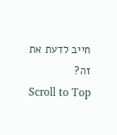חייב לדעת את זה?
Scroll to Top